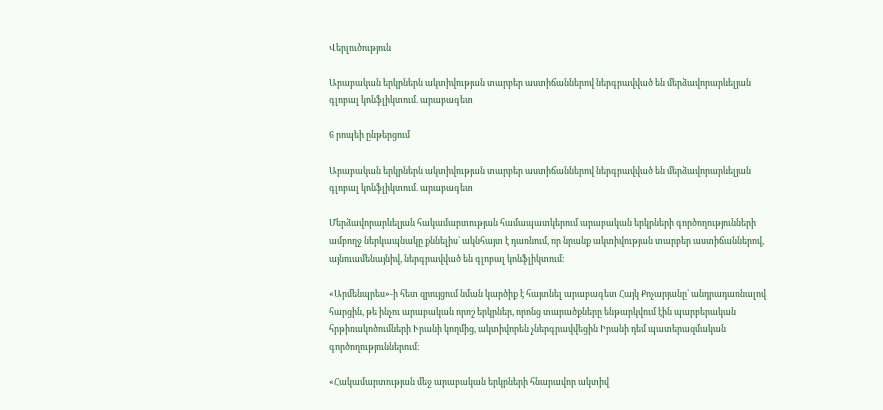Վերլուծություն

Արաբական երկրներն ակտիվության տարբեր աստիճաններով ներգրավված են մերձավորարևելյան գլոբալ կոնֆլիկտում. արաբագետ

6 րոպեի ընթերցում

Արաբական երկրներն ակտիվության տարբեր աստիճաններով ներգրավված են մերձավորարևելյան գլոբալ կոնֆլիկտում. արաբագետ

Մերձավորարևելյան հակամարտության համապատկերում արաբական երկրների գործողությունների ամբողջ ներկապնակը քննելիս՝ ակնհայտ է դառնում, որ նրանք ակտիվության տարբեր աստիճաններով, այնուամենայնիվ, ներգրավված են գլոբալ կոնֆլիկտում։

«Արմենպրես»-ի հետ զրույցում նման կարծիք է հայտնել արաբագետ Հայկ Քոչարյանը՝ անդրադառնալով հարցին, թե ինչու արաբական որոշ երկրներ, որոնց տարածքները ենթարկվում էին պարբերական հրթիռակոծումների Ւրանի կողմից, ակտիվորեն չներգրավվեցին Իրանի դեմ պատերազմական գործողություններում։

«Հակամարտության մեջ արաբական երկրների հնարավոր ակտիվ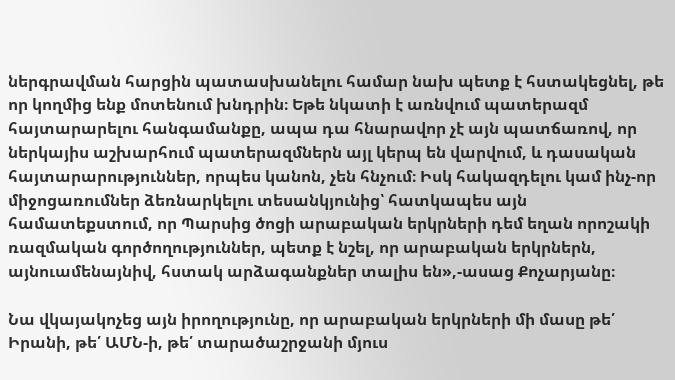ներգրավման հարցին պատասխանելու համար նախ պետք է հստակեցնել, թե որ կողմից ենք մոտենում խնդրին։ Եթե նկատի է առնվում պատերազմ հայտարարելու հանգամանքը, ապա դա հնարավոր չէ այն պատճառով, որ ներկայիս աշխարհում պատերազմներն այլ կերպ են վարվում, և դասական հայտարարություններ, որպես կանոն, չեն հնչում։ Իսկ հակազդելու կամ ինչ-որ միջոցառումներ ձեռնարկելու տեսանկյունից՝ հատկապես այն համատեքստում, որ Պարսից ծոցի արաբական երկրների դեմ եղան որոշակի ռազմական գործողություններ, պետք է նշել, որ արաբական երկրներն, այնուամենայնիվ, հստակ արձագանքներ տալիս են»,-ասաց Քոչարյանը։

Նա վկայակոչեց այն իրողությունը, որ արաբական երկրների մի մասը թե՛ Իրանի, թե՛ ԱՄՆ-ի, թե՛ տարածաշրջանի մյուս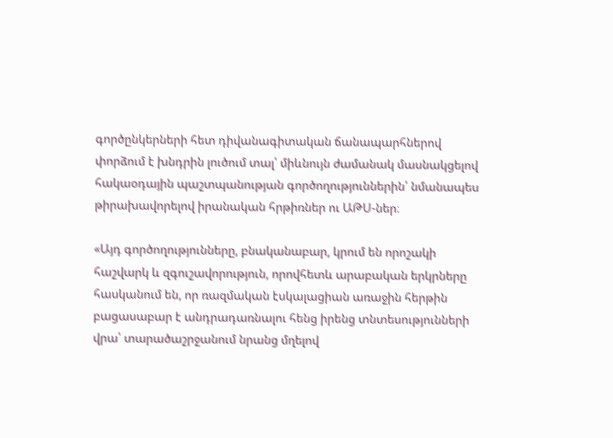գործընկերների հետ դիվանագիտական ճանապարհներով փորձում է խնդրին լուծում տալ՝ միևնույն ժամանակ մասնակցելով հակաօդային պաշտպանության գործողություններին՝ նմանապես թիրախավորելով իրանական հրթիռներ ու ԱԹՍ-ներ։

«Այդ գործողությունները, բնականաբար, կրում են որոշակի հաշվարկ և զգուշավորություն, որովհետև արաբական երկրները հասկանում են, որ ռազմական էսկալացիան առաջին հերթին բացասաբար է անդրադառնալու հենց իրենց տնտեսությունների վրա՝ տարածաշրջանում նրանց մղելով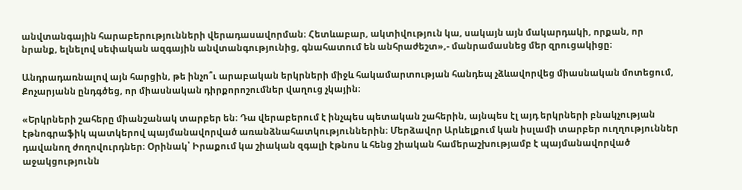անվտանգային հարաբերությունների վերադասավորման։ Հետևաբար, ակտիվություն կա, սակայն այն մակարդակի, որքան, որ նրանք, ելնելով սեփական ազգային անվտանգությունից, գնահատում են անհրաժեշտ»,- մանրամասնեց մեր զրուցակիցը։

Անդրադառնալով այն հարցին, թե ինչո՞ւ արաբական երկրների միջև հակամարտության հանդեպ չձևավորվեց միասնական մոտեցում, Քոչարյանն ընդգծեց, որ միասնական դիրքորոշումներ վաղուց չկային։

«Երկրների շահերը միանշանակ տարբեր են։ Դա վերաբերում է ինչպես պետական շահերին, այնպես էլ այդ երկրների բնակչության էթնոգրաֆիկ պատկերով պայմանավորված առանձնահատկություններին։ Մերձավոր Արևելքում կան իսլամի տարբեր ուղղություններ դավանող ժողովուրդներ։ Օրինակ՝ Իրաքում կա շիական զգալի էթնոս և հենց շիական համերաշխությամբ է պայմանավորված աջակցությունն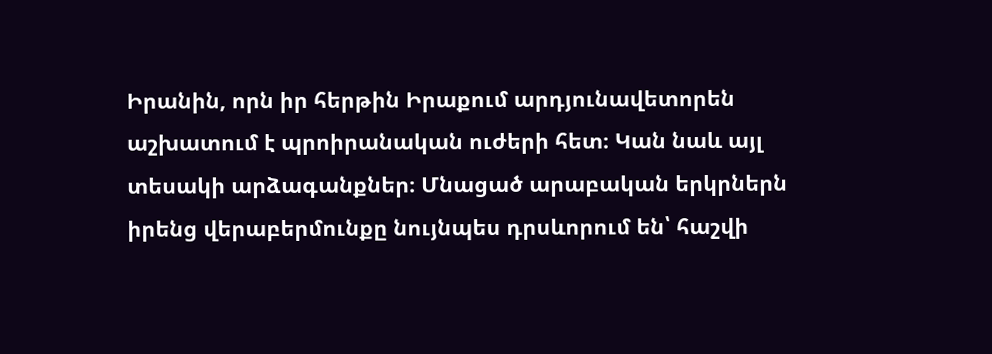Իրանին, որն իր հերթին Իրաքում արդյունավետորեն աշխատում է պրոիրանական ուժերի հետ։ Կան նաև այլ տեսակի արձագանքներ։ Մնացած արաբական երկրներն իրենց վերաբերմունքը նույնպես դրսևորում են՝ հաշվի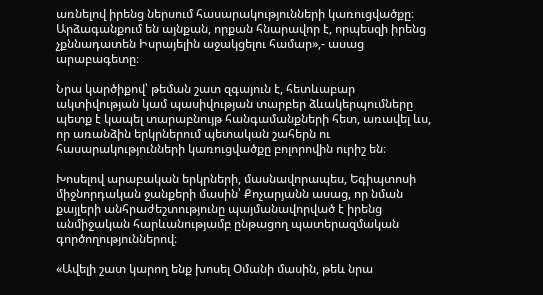առնելով իրենց ներսում հասարակությունների կառուցվածքը։ Արձագանքում են այնքան, որքան հնարավոր է, որպեսզի իրենց չքննադատեն Իսրայելին աջակցելու համար»,- ասաց արաբագետը։

Նրա կարծիքով՝ թեման շատ զգայուն է, հետևաբար ակտիվության կամ պասիվության տարբեր ձևակերպումները պետք է կապել տարաբնույթ հանգամանքների հետ, առավել ևս, որ առանձին երկրներում պետական շահերն ու հասարակությունների կառուցվածքը բոլորովին ուրիշ են։

Խոսելով արաբական երկրների, մասնավորապես, Եգիպտոսի միջնորդական ջանքերի մասին՝ Քոչարյանն ասաց, որ նման քայլերի անհրաժեշտությունը պայմանավորված է իրենց անմիջական հարևանությամբ ընթացող պատերազմական գործողություններով։

«Ավելի շատ կարող ենք խոսել Օմանի մասին, թեև նրա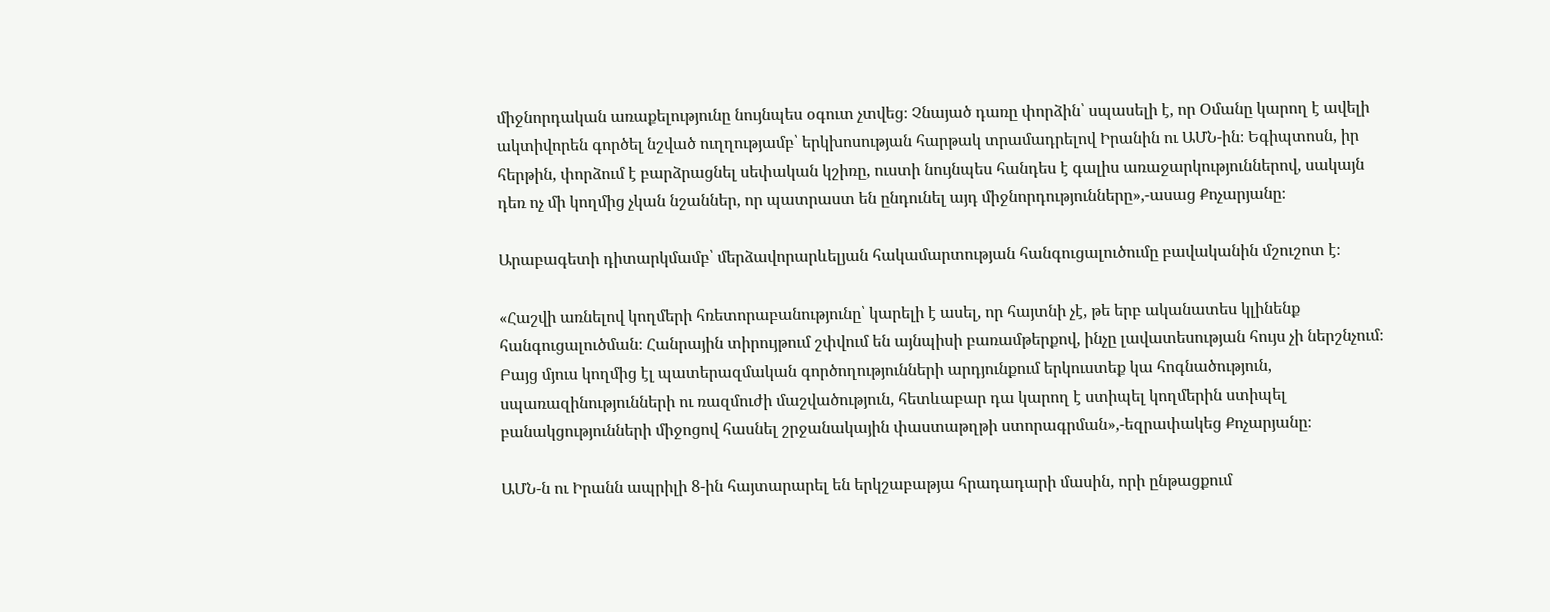միջնորդական առաքելությունը նույնպես օգուտ չտվեց։ Չնայած դառը փորձին՝ սպասելի է, որ Օմանը կարող է ավելի ակտիվորեն գործել նշված ուղղությամբ՝ երկխոսության հարթակ տրամադրելով Իրանին ու ԱՄՆ-ին։ Եգիպտոսն, իր հերթին, փորձում է բարձրացնել սեփական կշիռը, ուստի նույնպես հանդես է գալիս առաջարկություններով, սակայն դեռ ոչ մի կողմից չկան նշաններ, որ պատրաստ են ընդունել այդ միջնորդությունները»,-ասաց Քոչարյանը։

Արաբագետի դիտարկմամբ՝ մերձավորարևելյան հակամարտության հանգուցալուծումը բավականին մշուշոտ է։

«Հաշվի առնելով կողմերի հռետորաբանությունը՝ կարելի է ասել, որ հայտնի չէ, թե երբ ականատես կլինենք հանգուցալուծման։ Հանրային տիրույթում շփվում են այնպիսի բառամթերքով, ինչը լավատեսության հույս չի ներշնչում։ Բայց մյուս կողմից էլ պատերազմական գործողությունների արդյունքում երկուստեք կա հոգնածություն, սպառազինությունների ու ռազմուժի մաշվածություն, հետևաբար դա կարող է ստիպել կողմերին ստիպել բանակցությունների միջոցով հասնել շրջանակային փաստաթղթի ստորագրման»,-եզրափակեց Քոչարյանը։

ԱՄՆ-ն ու Իրանն ապրիլի 8-ին հայտարարել են երկշաբաթյա հրադադարի մասին, որի ընթացքում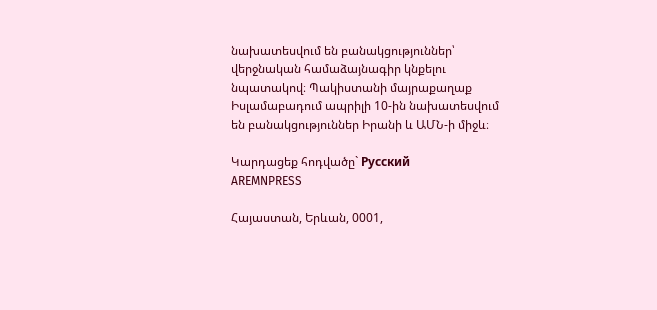նախատեսվում են բանակցություններ՝ վերջնական համաձայնագիր կնքելու նպատակով։ Պակիստանի մայրաքաղաք Իսլամաբադում ապրիլի 10-ին նախատեսվում են բանակցություններ Իրանի և ԱՄՆ-ի միջև։

Կարդացեք հոդվածը` Русский
AREMNPRESS

Հայաստան, Երևան, 0001,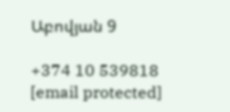Աբովյան 9

+374 10 539818
[email protected]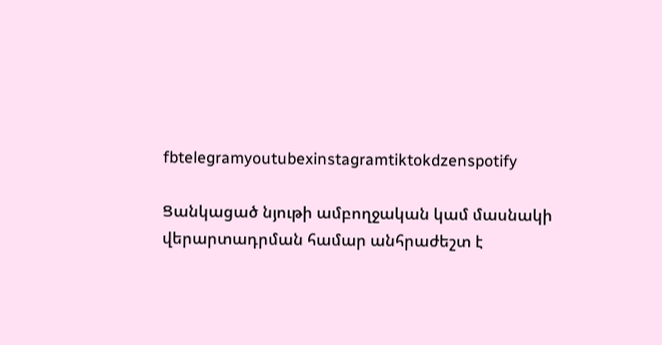fbtelegramyoutubexinstagramtiktokdzenspotify

Ցանկացած նյութի ամբողջական կամ մասնակի վերարտադրման համար անհրաժեշտ է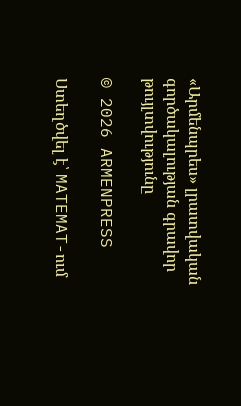«Արմենպրես» լրատվական գործակալության գրավոր թույլտվությունը

© 2026 ARMENPRESS

Ստեղծվել է՝ MATEMAT-ում